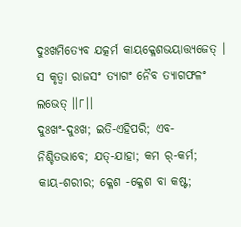ଦୁଃଖମିତ୍ୟେବ ଯତ୍କର୍ମ କାୟକ୍ଳେଶଭୟାତ୍ତ୍ୟଜେତ୍ ।
ସ କୃତ୍ୱା ରାଜସଂ ତ୍ୟାଗଂ ନୈବ ତ୍ୟାଗଫଳଂ ଲଭେତ୍ ।।୮।।
ଦୁଃଖଂ-ଦୁଃଖ; ଇତି-ଏହିପରି; ଏବ-ନିଶ୍ଚିତଭାବେ; ଯତ୍-ଯାହା; କମ ର୍-କର୍ମ; କାୟ-ଶରୀର; କ୍ଳେଶ -କ୍ଳେଶ ବା କଷ୍ଟ;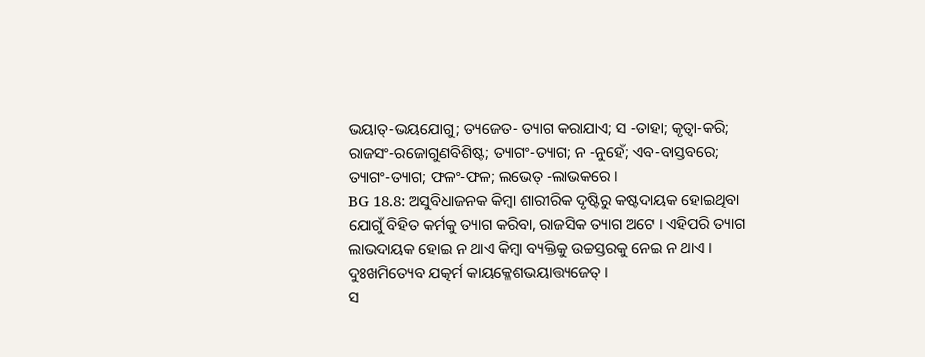ଭୟାତ୍-ଭୟଯୋଗୁ; ତ୍ୟଜେତ- ତ୍ୟାଗ କରାଯାଏ; ସ -ତାହା; କୃତ୍ୱା-କରି; ରାଜସଂ-ରଜୋଗୁଣବିଶିଷ୍ଟ; ତ୍ୟାଗଂ-ତ୍ୟାଗ; ନ -ନୁହେଁ; ଏବ-ବାସ୍ତବରେ; ତ୍ୟାଗଂ-ତ୍ୟାଗ; ଫଳଂ-ଫଳ; ଲଭେତ୍ -ଲାଭକରେ ।
BG 18.8: ଅସୁବିଧାଜନକ କିମ୍ବା ଶାରୀରିକ ଦୃଷ୍ଟିରୁ କଷ୍ଟଦାୟକ ହୋଇଥିବା ଯୋଗୁଁ ବିହିତ କର୍ମକୁ ତ୍ୟାଗ କରିବା, ରାଜସିକ ତ୍ୟାଗ ଅଟେ । ଏହିପରି ତ୍ୟାଗ ଲାଭଦାୟକ ହୋଇ ନ ଥାଏ କିମ୍ବା ବ୍ୟକ୍ତିକୁ ଉଚ୍ଚସ୍ତରକୁ ନେଇ ନ ଥାଏ ।
ଦୁଃଖମିତ୍ୟେବ ଯତ୍କର୍ମ କାୟକ୍ଳେଶଭୟାତ୍ତ୍ୟଜେତ୍ ।
ସ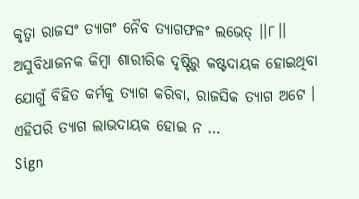କୃତ୍ୱା ରାଜସଂ ତ୍ୟାଗଂ ନୈବ ତ୍ୟାଗଫଳଂ ଲଭେତ୍ ।।୮।।
ଅସୁବିଧାଜନକ କିମ୍ବା ଶାରୀରିକ ଦୃଷ୍ଟିରୁ କଷ୍ଟଦାୟକ ହୋଇଥିବା ଯୋଗୁଁ ବିହିତ କର୍ମକୁ ତ୍ୟାଗ କରିବା, ରାଜସିକ ତ୍ୟାଗ ଅଟେ । ଏହିପରି ତ୍ୟାଗ ଲାଭଦାୟକ ହୋଇ ନ …
Sign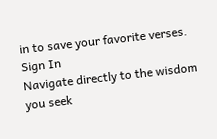in to save your favorite verses.
Sign In
Navigate directly to the wisdom you seek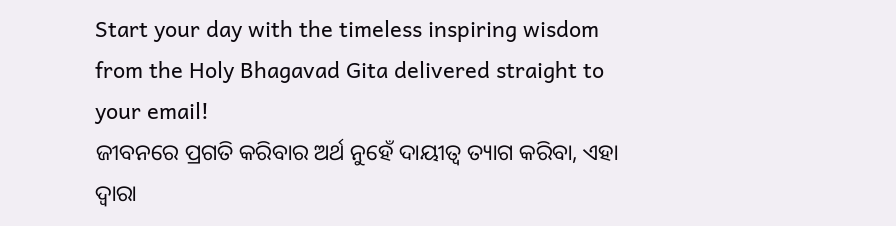Start your day with the timeless inspiring wisdom from the Holy Bhagavad Gita delivered straight to your email!
ଜୀବନରେ ପ୍ରଗତି କରିବାର ଅର୍ଥ ନୁହେଁ ଦାୟୀତ୍ୱ ତ୍ୟାଗ କରିବା, ଏହା ଦ୍ୱାରା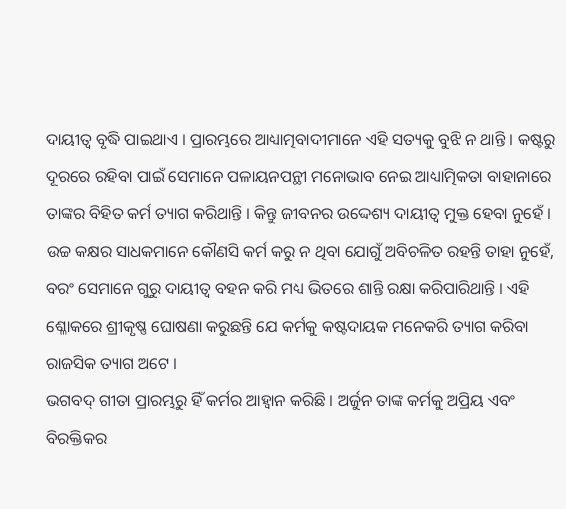ଦାୟୀତ୍ୱ ବୃଦ୍ଧି ପାଇଥାଏ । ପ୍ରାରମ୍ଭରେ ଆଧ୍ୟାତ୍ମବାଦୀମାନେ ଏହି ସତ୍ୟକୁ ବୁଝି ନ ଥାନ୍ତି । କଷ୍ଟରୁ ଦୂରରେ ରହିବା ପାଇଁ ସେମାନେ ପଳାୟନପନ୍ଥୀ ମନୋଭାବ ନେଇ ଆଧ୍ୟାତ୍ମିକତା ବାହାନାରେ ତାଙ୍କର ବିହିତ କର୍ମ ତ୍ୟାଗ କରିଥାନ୍ତି । କିନ୍ତୁ ଜୀବନର ଉଦ୍ଦେଶ୍ୟ ଦାୟୀତ୍ୱ ମୁକ୍ତ ହେବା ନୁହେଁ । ଉଚ୍ଚ କକ୍ଷର ସାଧକମାନେ କୌଣସି କର୍ମ କରୁ ନ ଥିବା ଯୋଗୁଁ ଅବିଚଳିତ ରହନ୍ତି ତାହା ନୁହେଁ, ବରଂ ସେମାନେ ଗୁରୁ ଦାୟୀତ୍ୱ ବହନ କରି ମଧ୍ୟ ଭିତରେ ଶାନ୍ତି ରକ୍ଷା କରିପାରିଥାନ୍ତି । ଏହି ଶ୍ଳୋକରେ ଶ୍ରୀକୃଷ୍ଣ ଘୋଷଣା କରୁଛନ୍ତି ଯେ କର୍ମକୁ କଷ୍ଟଦାୟକ ମନେକରି ତ୍ୟାଗ କରିବା ରାଜସିକ ତ୍ୟାଗ ଅଟେ ।
ଭଗବଦ୍ ଗୀତା ପ୍ରାରମ୍ଭରୁ ହିଁ କର୍ମର ଆହ୍ୱାନ କରିଛି । ଅର୍ଜୁନ ତାଙ୍କ କର୍ମକୁ ଅପ୍ରିୟ ଏବଂ ବିରକ୍ତିକର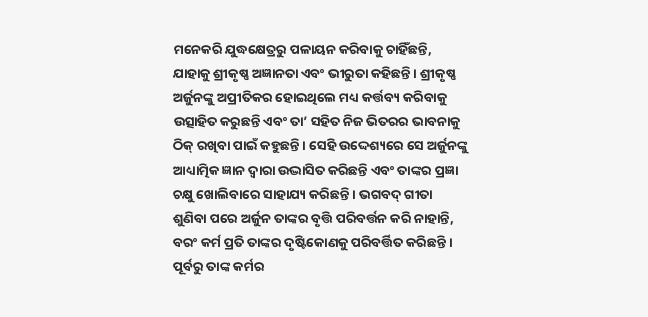ମନେକରି ଯୁଦ୍ଧକ୍ଷେତ୍ରରୁ ପଳାୟନ କରିବାକୁ ଚାହିଁଛନ୍ତି, ଯାହାକୁ ଶ୍ରୀକୃଷ୍ଣ ଅଜ୍ଞାନତା ଏବଂ ଭୀରୁତା କହିଛନ୍ତି । ଶ୍ରୀକୃଷ୍ଣ ଅର୍ଜୁନଙ୍କୁ ଅପ୍ରୀତିକର ହୋଇଥିଲେ ମଧ୍ୟ କର୍ତ୍ତବ୍ୟ କରିବାକୁ ଉତ୍ସାହିତ କରୁଛନ୍ତି ଏବଂ ତା’ ସହିତ ନିଜ ଭିତରର ଭାବନାକୁ ଠିକ୍ ରଖିବା ପାଇଁ କହୁଛନ୍ତି । ସେହି ଉଦ୍ଦେଶ୍ୟରେ ସେ ଅର୍ଜୁନଙ୍କୁ ଆଧ୍ୟାତ୍ମିକ ଜ୍ଞାନ ଦ୍ୱାରା ଉଦ୍ଭାସିତ କରିଛନ୍ତି ଏବଂ ତାଙ୍କର ପ୍ରଜ୍ଞା ଚକ୍ଷୁ ଖୋଲିବାରେ ସାହାଯ୍ୟ କରିଛନ୍ତି । ଭଗବଦ୍ ଗୀତା ଶୁଣିବା ପରେ ଅର୍ଜୁନ ତାଙ୍କର ବୃତ୍ତି ପରିବର୍ତ୍ତନ କରି ନାହାନ୍ତି, ବରଂ କର୍ମ ପ୍ରତି ତାଙ୍କର ଦୃଷ୍ଟିକୋଣକୁ ପରିବର୍ତ୍ତିତ କରିଛନ୍ତି । ପୂର୍ବରୁ ତାଙ୍କ କର୍ମର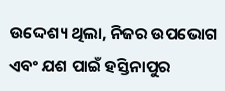ଉଦ୍ଦେଶ୍ୟ ଥିଲା, ନିଜର ଉପଭୋଗ ଏବଂ ଯଶ ପାଇଁ ହସ୍ତିନାପୁର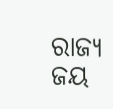ରାଜ୍ୟ ଜୟ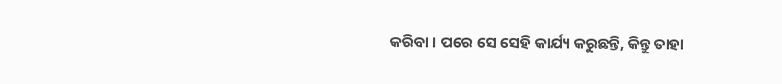କରିବା । ପରେ ସେ ସେହି କାର୍ଯ୍ୟ କରୁଛନ୍ତି, କିନ୍ତୁ ତାହା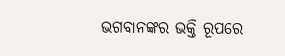ଭଗବାନଙ୍କର ଭକ୍ତି ରୂପରେ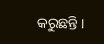କରୁଛନ୍ତି ।